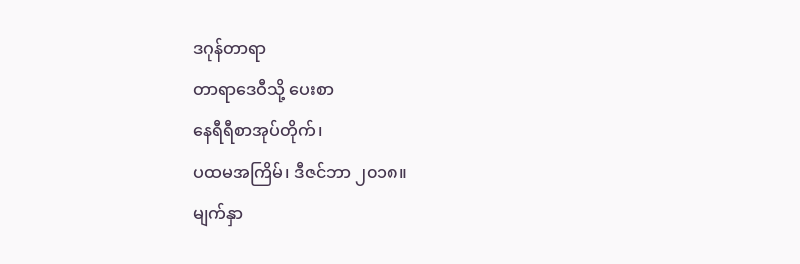ဒဂုန်တာရာ
တာရာဒေဝီသို့ ပေးစာ
နေရီရီစာအုပ်တိုက်၊
ပထမအကြိမ်၊ ဒီဇင်ဘာ ၂၀၁၈။
မျက်နှာ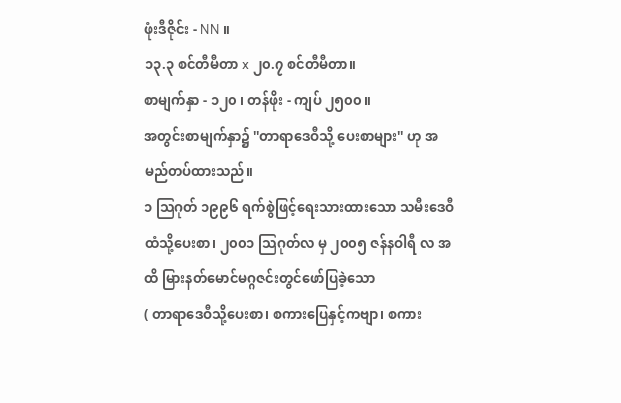ဖုံးဒီဇိုင်း - NN ။
၁၃.၃ စင်တီမီတာ x ၂၀.၇ စင်တီမီတာ။
စာမျက်နှာ - ၁၂၀ ၊ တန်ဖိုး - ကျပ် ၂၅၀၀။
အတွင်းစာမျက်နှာ၌ ''တာရာဒေဝီသို့ ပေးစာများ'' ဟု အမည်တပ်ထားသည်။
၁ သြဂုတ် ၁၉၉၆ ရက်စွဲဖြင့်ရေးသားထားသော သမီးဒေဝီထံသို့ပေးစာ၊ ၂၀၀၁ သြဂုတ်လ မှ ၂၀၀၅ ဇန်နဝါရီ လ အထိ မြားနတ်မောင်မဂ္ဂဇင်းတွင်ဖော်ပြခဲ့သော
( တာရာဒေဝီသို့ပေးစာ၊ စကားပြေနှင့်ကဗျာ၊ စကား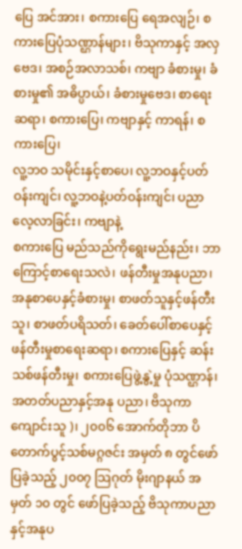ပြေ အင်အား၊ စကားပြေ ရေအလျဉ်၊ စကားပြေပုံသဏ္ဌာန်များ၊ ဗိသုကာနှင့် အလှဗေဒ၊ အစဉ်အလာသစ်၊ ကဗျာ ခံစားမှု၊ ခံစားမှု၏ အဓိပ္ပာယ်၊ ခံစားမှုဗေဒ၊ စာရေးဆရာ၊ စကားပြေ၊ ကဗျာနှင့် ကာရန်၊ စကားပြေ၊
လူ့ဘဝ သမိုင်းနှင့်စာပေ၊ လူ့ဘဝနှင့်ပတ်ဝန်းကျင်၊ လူ့ဘဝနဲ့ပတ်ဝန်းကျင်၊ ပညာလေ့လာခြင်း၊ ကဗျာနဲ့
စကားပြေ မည်သည်ကိုရွေးမည်နည်း၊ ဘာကြောင့်စာရေးသလဲ၊ ဖန်တီးမှုအနုပညာ၊ အနုစာပေနှင့်ခံစားမှု၊ စာဖတ်သူနှင့်ဖန်တီးသူ၊ စာဖတ်ပရိသတ်၊ ခေတ်ပေါ်စာပေနှင့် ဖန်တီးမှုစာရေးဆရာ၊ စကားပြေနှင့် ဆန်းသစ်ဖန်တီးမှု၊ စကားပြေဖွဲ့နွဲ့မှု ပုံသဏ္ဌာန်၊ အတတ်ပညာနှင့်အနု ပညာ၊ ဗိသုကာကျောင်းသူ )၊ ၂၀၀၆ အောက်တိုဘာ ပိတောက်ပွင့်သစ်မဂ္ဂဇင်း အမှတ် ၈ တွင်ဖော်ပြခဲ့သည့် ၂၀၀၇ သြဂုတ် မိုးဂျာနယ် အမှတ် ၁၀ တွင် ဖော်ပြခဲ့သည့် ဗိသုကာပညာနှင့်အနုပ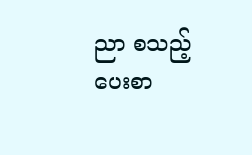ညာ စသည့် ပေးစာ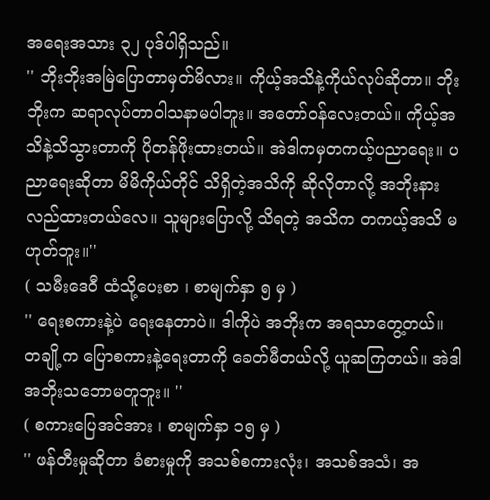အရေးအသား ၃၂ ပုဒ်ပါရှိသည်။
'' ဘိုးဘိုးအမြဲပြောတာမှတ်မိလား။ ကိုယ့်အသိနဲ့ကိုယ်လုပ်ဆိုတာ။ ဘိုးဘိုးက ဆရာလုပ်တာဝါသနာမပါဘူး။ အတော်ဝန်လေးတယ်။ ကိုယ့်အသိနဲ့သိသွားတာကို ပိုတန်ဖိုးထားတယ်။ အဲဒါကမှတကယ့်ပညာရေး။ ပညာရေးဆိုတာ မိမိကိုယ်တိုင် သိရှိတဲ့အသိကို ဆိုလိုတာလို့ အဘိုးနားလည်ထားတယ်လေ။ သူများပြောလို့ သိရတဲ့ အသိက တကယ့်အသိ မဟုတ်ဘူး။''
( သမီးဒေဝီ ထံသို့ပေးစာ ၊ စာမျက်နှာ ၅ မှ )
'' ရေးစကားနဲ့ပဲ ရေးနေတာပဲ။ ဒါကိုပဲ အဘိုးက အရသာတွေ့တယ်။ တချို့က ပြောစကားနဲ့ရေးတာကို ခေတ်မီတယ်လို့ ယူဆကြတယ်။ အဲဒါ အဘိုးသဘောမတူဘူး။ ''
( စကားပြေအင်အား ၊ စာမျက်နှာ ၁၅ မှ )
'' ဖန်တီးမှုဆိုတာ ခံစားမှုကို အသစ်စကားလုံး၊ အသစ်အသံ၊ အ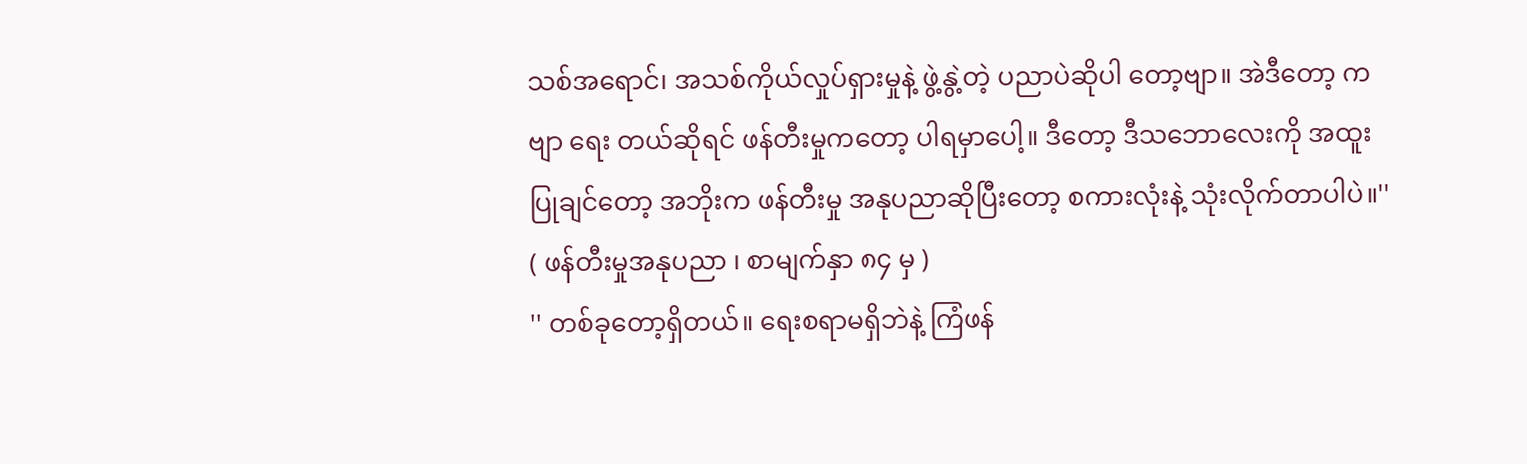သစ်အရောင်၊ အသစ်ကိုယ်လှုပ်ရှားမှုနဲ့ ဖွဲ့နွဲ့တဲ့ ပညာပဲဆိုပါ တော့ဗျာ။ အဲဒီတော့ ကဗျာ ရေး တယ်ဆိုရင် ဖန်တီးမှုကတော့ ပါရမှာပေါ့။ ဒီတော့ ဒီသဘောလေးကို အထူးပြုချင်တော့ အဘိုးက ဖန်တီးမှု အနုပညာဆိုပြီးတော့ စကားလုံးနဲ့ သုံးလိုက်တာပါပဲ။''
( ဖန်တီးမှုအနုပညာ ၊ စာမျက်နှာ ၈၄ မှ )
'' တစ်ခုတော့ရှိတယ်။ ရေးစရာမရှိဘဲနဲ့ ကြံဖန်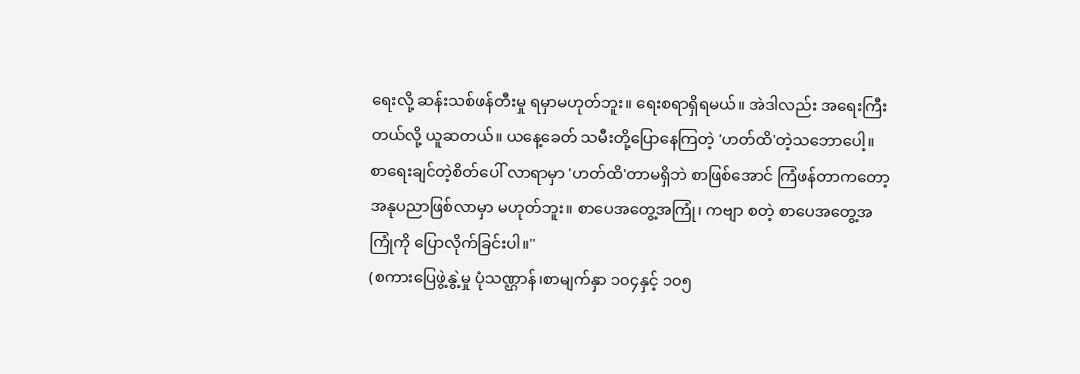ရေးလို့ ဆန်းသစ်ဖန်တီးမှု ရမှာမဟုတ်ဘူး။ ရေးစရာရှိရမယ်။ အဲဒါလည်း အရေးကြီးတယ်လို့ ယူဆတယ်။ ယနေ့ခေတ် သမီးတို့ပြောနေကြတဲ့ 'ဟတ်ထိ'တဲ့သဘောပေါ့။ စာရေးချင်တဲ့စိတ်ပေါ် လာရာမှာ 'ဟတ်ထိ'တာမရှိဘဲ စာဖြစ်အောင် ကြံဖန်တာကတော့ အနုပညာဖြစ်လာမှာ မဟုတ်ဘူး။ စာပေအတွေ့အကြုံ၊ ကဗျာ စတဲ့ စာပေအတွေ့အကြုံကို ပြောလိုက်ခြင်းပါ။''
(စကားပြေဖွဲ့နွဲ့မှု ပုံသဏ္ဌာန်၊စာမျက်နှာ ၁၀၄နှင့် ၁၀၅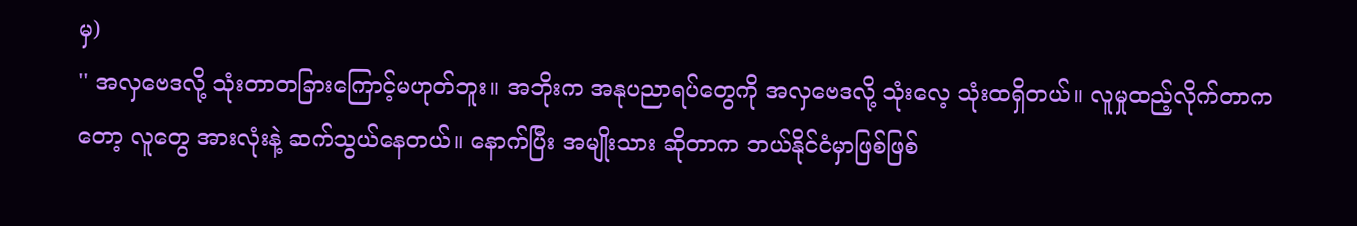မှ)
'' အလှဗေဒလို့ သုံးတာတခြားကြောင့်မဟုတ်ဘူး။ အဘိုးက အနုပညာရပ်တွေကို အလှဗေဒလို့ သုံးလေ့ သုံးထရှိတယ်။ လူမှုထည့်လိုက်တာကတော့ လူတွေ အားလုံးနဲ့ ဆက်သွယ်နေတယ်။ နောက်ပြီး အမျိုးသား ဆိုတာက ဘယ်နိုင်ငံမှာဖြစ်ဖြစ်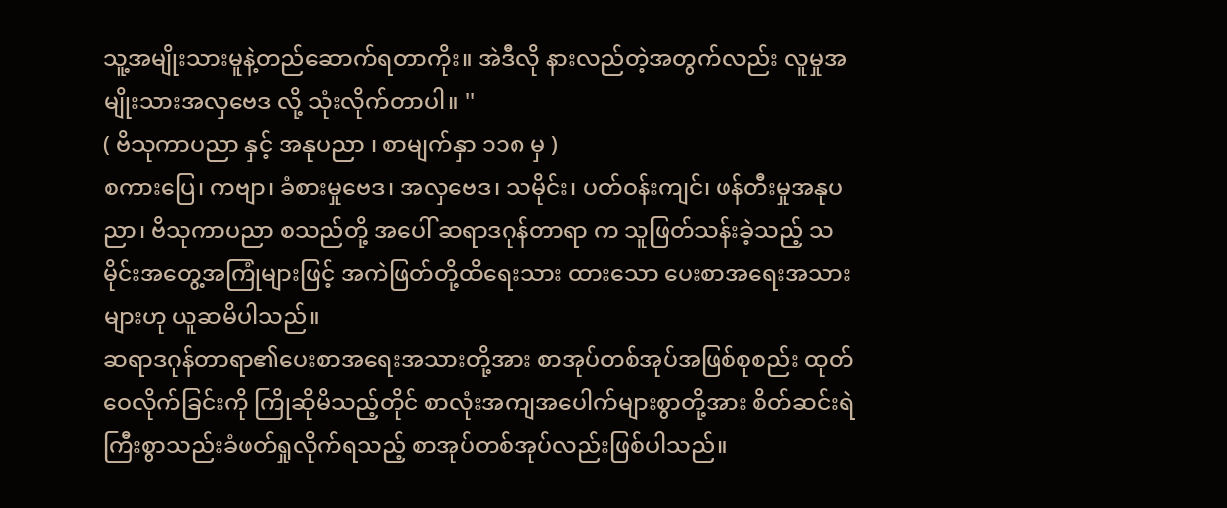သူ့အမျိုးသားမူနဲ့တည်ဆောက်ရတာကိုး။ အဲဒီလို နားလည်တဲ့အတွက်လည်း လူမှုအမျိုးသားအလှဗေဒ လို့ သုံးလိုက်တာပါ။ ''
( ဗိသုကာပညာ နှင့် အနုပညာ ၊ စာမျက်နှာ ၁၁၈ မှ )
စကားပြေ၊ ကဗျာ၊ ခံစားမှုဗေဒ၊ အလှဗေဒ၊ သမိုင်း၊ ပတ်ဝန်းကျင်၊ ဖန်တီးမှုအနုပညာ၊ ဗိသုကာပညာ စသည်တို့ အပေါ် ဆရာဒဂုန်တာရာ က သူဖြတ်သန်းခဲ့သည့် သမိုင်းအတွေ့အကြုံများဖြင့် အကဲဖြတ်တို့ထိရေးသား ထားသော ပေးစာအရေးအသားများဟု ယူဆမိပါသည်။
ဆရာဒဂုန်တာရာ၏ပေးစာအရေးအသားတို့အား စာအုပ်တစ်အုပ်အဖြစ်စုစည်း ထုတ်ဝေလိုက်ခြင်းကို ကြိုဆိုမိသည့်တိုင် စာလုံးအကျအပေါက်များစွာတို့အား စိတ်ဆင်းရဲကြီးစွာသည်းခံဖတ်ရှုလိုက်ရသည့် စာအုပ်တစ်အုပ်လည်းဖြစ်ပါသည်။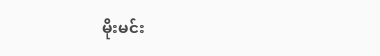မိုးမင်း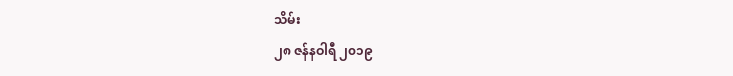သိမ်း
၂၈ ဇန်နဝါရီ ၂၀၁၉